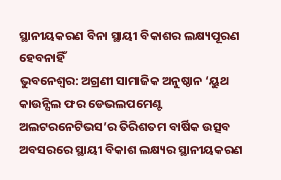ସ୍ଥାନୀୟକରଣ ବିନା ସ୍ଥାୟୀ ବିକାଶର ଲକ୍ଷ୍ୟପୂରଣ ହେବନାହିଁ
ଭୁବନେଶ୍ୱର: ଅଗ୍ରଣୀ ସାମାଜିକ ଅନୁଷ୍ଠାନ ‘ୟୁଥ କାଉନ୍ସିଲ ଫର ଡେଭଲପମେଣ୍ଟ ଅଲଟରନେଟିଭସ’ର ତିରିଶତମ ବାର୍ଷିକ ଉତ୍ସବ ଅବସରରେ ସ୍ଥାୟୀ ବିକାଶ ଲକ୍ଷ୍ୟର ସ୍ଥାନୀୟକରଣ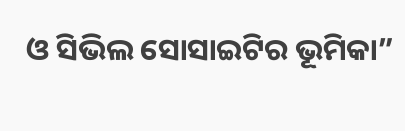ଓ ସିଭିଲ ସୋସାଇଟିର ଭୂମିକା”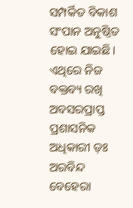ସମ୍ପର୍କିତ ବିକାଶ ସଂପାନ ଅନୁଷ୍ଠିତ ହୋଇ ଯାଇଛି। ଏଥିରେ ନିଜ ବକ୍ତବ୍ୟ ରଖି ଅବସରପ୍ରାପ୍ତ ପ୍ରଶାସନିକ ଅଧିକାରୀ ଡ଼ଃ ଅରବିନ୍ଦ ବେହେରା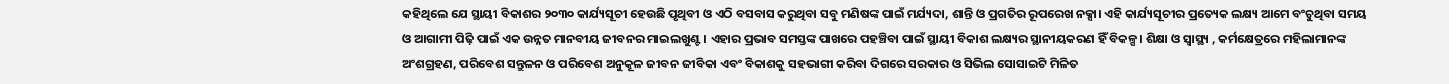କହିଥିଲେ ଯେ ସ୍ଥାୟୀ ବିକାଶର ୨୦୩୦ କାର୍ଯ୍ୟସୂଚୀ ହେଉଛି ପୃଥିବୀ ଓ ଏଠି ବସବାସ କରୁଥିବା ସବୁ ମଣିଷଙ୍କ ପାଇଁ ମର୍ଯ୍ୟଦା, ଶାନ୍ତି ଓ ପ୍ରଗତିର ରୂପରେଖ ନକ୍ସା। ଏହି କାର୍ଯ୍ୟସୂଚୀର ପ୍ରତ୍ୟେକ ଲକ୍ଷ୍ୟ ଆମେ ବଂଚୁଥିବା ସମୟ ଓ ଆଗାମୀ ପିଢ଼ି ପାଇଁ ଏକ ଉନ୍ନତ ମାନବୀୟ ଜୀବନର ମାଇଲଖୁଣ୍ଟ। ଏହାର ପ୍ରଭାବ ସମସ୍ତଙ୍କ ପାଖରେ ପହଞ୍ଚିବା ପାଇଁ ସ୍ଥାୟୀ ବିକାଶ ଲକ୍ଷ୍ୟର ସ୍ଥାନୀୟକରଣ ହିଁ ବିକଳ୍ପ। ଶିକ୍ଷା ଓ ସ୍ୱାସ୍ଥ୍ୟ , କର୍ମକ୍ଷେତ୍ରରେ ମହିଲାମାନଙ୍କ ଅଂଶଗ୍ରହଣ, ପରିବେଶ ସନ୍ତୁଳନ ଓ ପରିବେଶ ଅନୁକୂଳ ଜୀବନ ଜୀବିକା ଏବଂ ବିକାଶକୁ ସହଭାଗୀ କରିବା ଦିଗରେ ସରକାର ଓ ସିଭିଲ ସୋସାଇଟି ମିଳିତ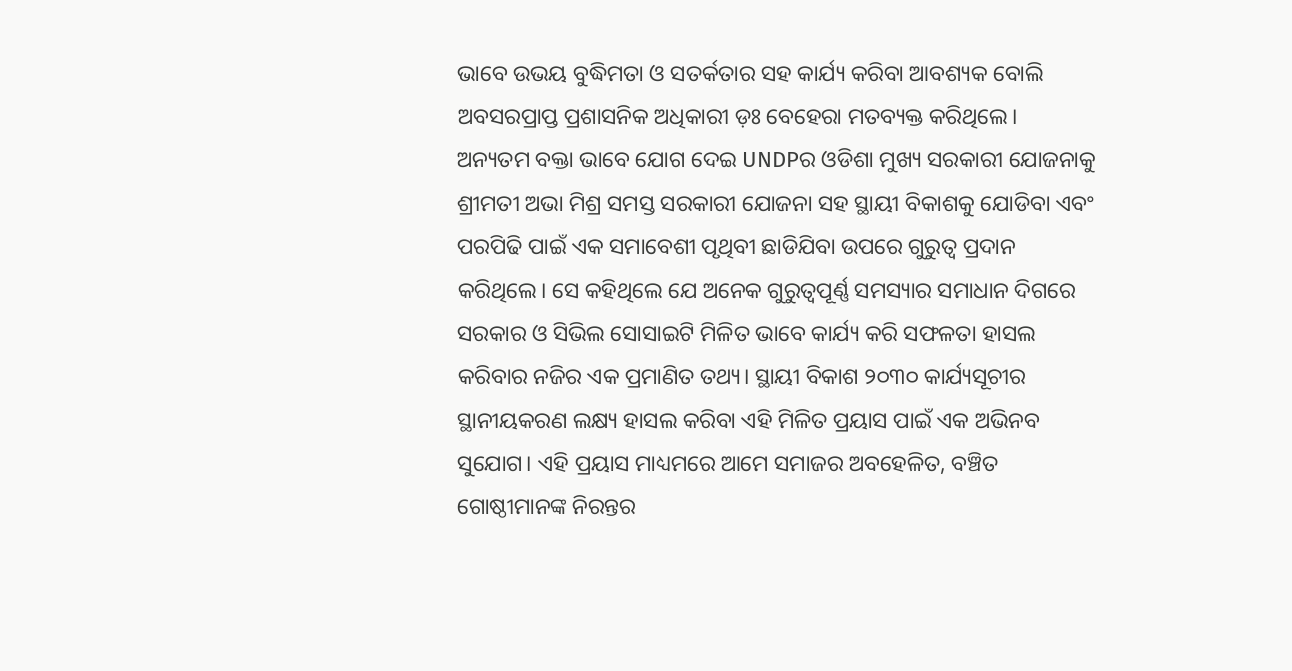ଭାବେ ଉଭୟ ବୁଦ୍ଧିମତା ଓ ସତର୍କତାର ସହ କାର୍ଯ୍ୟ କରିବା ଆବଶ୍ୟକ ବୋଲି ଅବସରପ୍ରାପ୍ତ ପ୍ରଶାସନିକ ଅଧିକାରୀ ଡ଼ଃ ବେହେରା ମତବ୍ୟକ୍ତ କରିଥିଲେ।
ଅନ୍ୟତମ ବକ୍ତା ଭାବେ ଯୋଗ ଦେଇ UNDPର ଓଡିଶା ମୁଖ୍ୟ ସରକାରୀ ଯୋଜନାକୁ ଶ୍ରୀମତୀ ଅଭା ମିଶ୍ର ସମସ୍ତ ସରକାରୀ ଯୋଜନା ସହ ସ୍ଥାୟୀ ବିକାଶକୁ ଯୋଡିବା ଏବଂ ପରପିଢି ପାଇଁ ଏକ ସମାବେଶୀ ପୃଥିବୀ ଛାଡିଯିବା ଉପରେ ଗୁରୁତ୍ୱ ପ୍ରଦାନ କରିଥିଲେ। ସେ କହିଥିଲେ ଯେ ଅନେକ ଗୁରୁତ୍ୱପୂର୍ଣ୍ଣ ସମସ୍ୟାର ସମାଧାନ ଦିଗରେ ସରକାର ଓ ସିଭିଲ ସୋସାଇଟି ମିଳିତ ଭାବେ କାର୍ଯ୍ୟ କରି ସଫଳତା ହାସଲ କରିବାର ନଜିର ଏକ ପ୍ରମାଣିତ ତଥ୍ୟ। ସ୍ଥାୟୀ ବିକାଶ ୨୦୩୦ କାର୍ଯ୍ୟସୂଚୀର ସ୍ଥାନୀୟକରଣ ଲକ୍ଷ୍ୟ ହାସଲ କରିବା ଏହି ମିଳିତ ପ୍ରୟାସ ପାଇଁ ଏକ ଅଭିନବ ସୁଯୋଗ। ଏହି ପ୍ରୟାସ ମାଧ୍ୟମରେ ଆମେ ସମାଜର ଅବହେଳିତ, ବଞ୍ଚିତ ଗୋଷ୍ଠୀମାନଙ୍କ ନିରନ୍ତର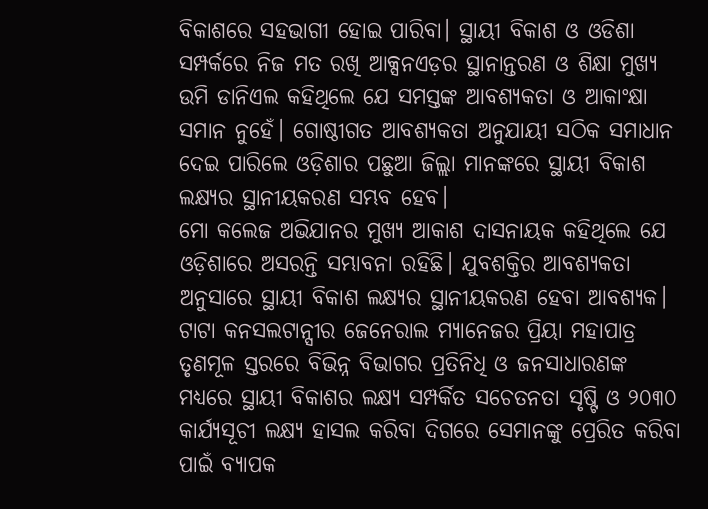ବିକାଶରେ ସହଭାଗୀ ହୋଇ ପାରିବା। ସ୍ଥାୟୀ ବିକାଶ ଓ ଓଡିଶା ସମ୍ପର୍କରେ ନିଜ ମତ ରଖି ଆକ୍ସନଏଡ଼ର ସ୍ଥାନାନ୍ତରଣ ଓ ଶିକ୍ଷା ମୁଖ୍ୟ ଉମି ଡାନିଏଲ କହିଥିଲେ ଯେ ସମସ୍ତଙ୍କ ଆବଶ୍ୟକତା ଓ ଆକାଂକ୍ଷା ସମାନ ନୁହେଁ। ଗୋଷ୍ଠୀଗତ ଆବଶ୍ୟକତା ଅନୁଯାୟୀ ସଠିକ ସମାଧାନ ଦେଇ ପାରିଲେ ଓଡ଼ିଶାର ପଛୁଆ ଜିଲ୍ଲା ମାନଙ୍କରେ ସ୍ଥାୟୀ ବିକାଶ ଲକ୍ଷ୍ୟର ସ୍ଥାନୀୟକରଣ ସମ୍ଭବ ହେବ।
ମୋ କଲେଜ ଅଭିଯାନର ମୁଖ୍ୟ ଆକାଶ ଦାସନାୟକ କହିଥିଲେ ଯେ ଓଡ଼ିଶାରେ ଅସରନ୍ତି ସମ୍ଭାବନା ରହିଛି। ଯୁବଶକ୍ତିର ଆବଶ୍ୟକତା ଅନୁସାରେ ସ୍ଥାୟୀ ବିକାଶ ଲକ୍ଷ୍ୟର ସ୍ଥାନୀୟକରଣ ହେବା ଆବଶ୍ୟକ। ଟାଟା କନସଲଟାନ୍ସୀର ଜେନେରାଲ ମ୍ୟାନେଜର ପ୍ରିୟା ମହାପାତ୍ର ତୃଣମୂଳ ସ୍ତରରେ ବିଭିନ୍ନ ବିଭାଗର ପ୍ରତିନିଧି ଓ ଜନସାଧାରଣଙ୍କ ମଧ୍ୟରେ ସ୍ଥାୟୀ ବିକାଶର ଲକ୍ଷ୍ୟ ସମ୍ପର୍କିତ ସଚେତନତା ସୃଷ୍ଟି ଓ ୨୦୩୦ କାର୍ଯ୍ୟସୂଚୀ ଲକ୍ଷ୍ୟ ହାସଲ କରିବା ଦିଗରେ ସେମାନଙ୍କୁ ପ୍ରେରିତ କରିବା ପାଇଁ ବ୍ୟାପକ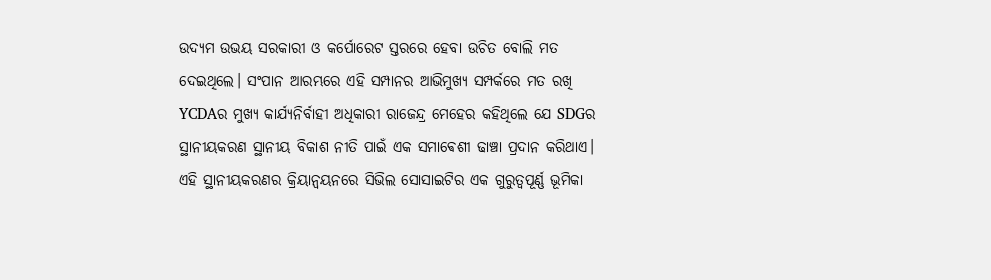ଉଦ୍ୟମ ଉଭୟ ସରକାରୀ ଓ କର୍ପୋରେଟ ସ୍ତରରେ ହେବା ଉଚିତ ବୋଲି ମତ ଦେଇଥିଲେ। ସଂପାନ ଆରମ୍ଭରେ ଏହି ସମ୍ପାନର ଆଭିମୁଖ୍ୟ ସମ୍ପର୍କରେ ମତ ରଖି YCDAର ମୁଖ୍ୟ କାର୍ଯ୍ୟନିର୍ବାହୀ ଅଧିକାରୀ ରାଜେନ୍ଦ୍ର ମେହେର କହିଥିଲେ ଯେ SDGର ସ୍ଥାନୀୟକରଣ ସ୍ଥାନୀୟ ବିକାଶ ନୀତି ପାଇଁ ଏକ ସମାଵେଶୀ ଢାଞ୍ଚା ପ୍ରଦାନ କରିଥାଏ। ଏହି ସ୍ଥାନୀୟକରଣର କ୍ରିୟାନ୍ୱୟନରେ ସିଭିଲ ସୋସାଇଟିର ଏକ ଗୁରୁତ୍ୱପୂର୍ଣ୍ଣ ଭୂମିକା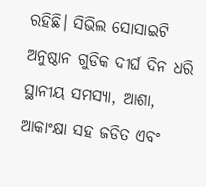ରହିଛି। ସିଭିଲ ସୋସାଇଟି ଅନୁଷ୍ଠାନ ଗୁଡିକ ଦୀର୍ଘ ଦିନ ଧରି ସ୍ଥାନୀୟ ସମସ୍ୟା, ଆଶା, ଆକାଂକ୍ଷା ସହ ଜଡିତ ଏବଂ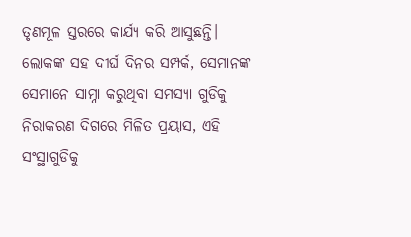ତୃଣମୂଳ ସ୍ତରରେ କାର୍ଯ୍ୟ କରି ଆସୁଛନ୍ତି। ଲୋକଙ୍କ ସହ ଦୀର୍ଘ ଦିନର ସମ୍ପର୍କ, ସେମାନଙ୍କ ସେମାନେ ସାମ୍ନା କରୁଥିବା ସମସ୍ୟା ଗୁଡିକୁ ନିରାକରଣ ଦିଗରେ ମିଳିତ ପ୍ରୟାସ, ଏହି ସଂସ୍ଥାଗୁଡିକୁ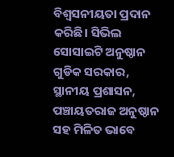ବିଶ୍ୱସନୀୟତା ପ୍ରଦାନ କରିଛି। ସିଭିଲ ସୋସାଇଟି ଅନୁଷ୍ଠାନ ଗୁଡିକ ସରକାର, ସ୍ଥାନୀୟ ପ୍ରଶାସନ, ପଞ୍ଚାୟତରାଜ ଅନୁଷ୍ଠାନ ସହ ମିଳିତ ଭାବେ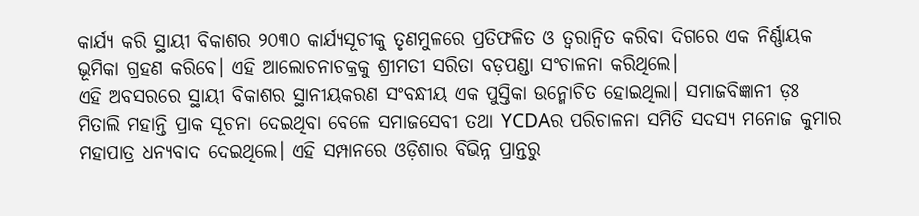କାର୍ଯ୍ୟ କରି ସ୍ଥାୟୀ ବିକାଶର ୨୦୩୦ କାର୍ଯ୍ୟସୂଚୀକୁ ତୃଣମୁଳରେ ପ୍ରତିଫଳିତ ଓ ତ୍ୱରାନ୍ୱିତ କରିବା ଦିଗରେ ଏକ ନିର୍ଣ୍ଣାୟକ ଭୂମିକା ଗ୍ରହଣ କରିବେ। ଏହି ଆଲୋଚନାଚକ୍ରକୁ ଶ୍ରୀମତୀ ସରିତା ବଡ଼ପଣ୍ଡା ସଂଚାଳନା କରିଥିଲେ।
ଏହି ଅବସରରେ ସ୍ଥାୟୀ ବିକାଶର ସ୍ଥାନୀୟକରଣ ସଂବନ୍ଧୀୟ ଏକ ପୁସ୍ତିକା ଉନ୍ମୋଚିତ ହୋଇଥିଲା। ସମାଜବିଜ୍ଞାନୀ ଡ଼ଃ ମିତାଲି ମହାନ୍ତି ପ୍ରାକ ସୂଚନା ଦେଇଥିବା ବେଳେ ସମାଜସେବୀ ତଥା YCDAର ପରିଚାଳନା ସମିତି ସଦସ୍ୟ ମନୋଜ କୁମାର ମହାପାତ୍ର ଧନ୍ୟବାଦ ଦେଇଥିଲେ। ଏହି ସମ୍ପାନରେ ଓଡ଼ିଶାର ବିଭିନ୍ନ ପ୍ରାନ୍ତରୁ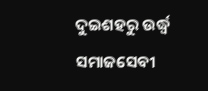ଦୁଇଶହରୁ ଉର୍ଦ୍ଧ୍ୱ ସମାଜସେବୀ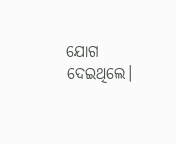ଯୋଗ ଦେଇଥିଲେ।